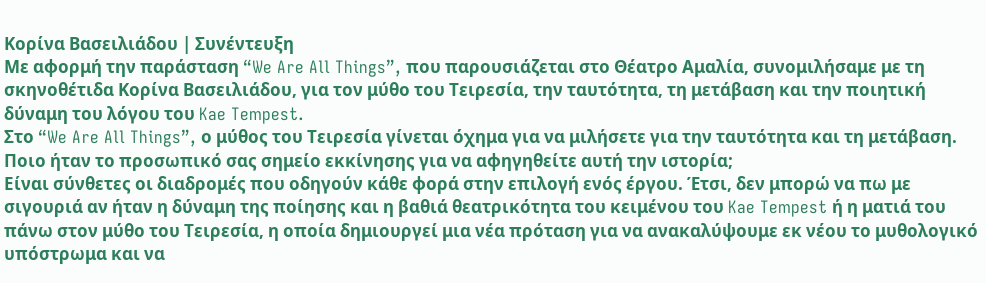Κορίνα Βασειλιάδου | Συνέντευξη
Με αφορμή την παράσταση “We Are All Things”, που παρουσιάζεται στο Θέατρο Αμαλία, συνομιλήσαμε με τη σκηνοθέτιδα Κορίνα Βασειλιάδου, για τον μύθο του Τειρεσία, την ταυτότητα, τη μετάβαση και την ποιητική δύναμη του λόγου του Kae Tempest.
Στο “We Are All Things”, ο μύθος του Τειρεσία γίνεται όχημα για να μιλήσετε για την ταυτότητα και τη μετάβαση. Ποιο ήταν το προσωπικό σας σημείο εκκίνησης για να αφηγηθείτε αυτή την ιστορία;
Είναι σύνθετες οι διαδρομές που οδηγούν κάθε φορά στην επιλογή ενός έργου. Έτσι, δεν μπορώ να πω με σιγουριά αν ήταν η δύναμη της ποίησης και η βαθιά θεατρικότητα του κειμένου του Kae Tempest ή η ματιά του πάνω στον μύθο του Τειρεσία, η οποία δημιουργεί μια νέα πρόταση για να ανακαλύψουμε εκ νέου το μυθολογικό υπόστρωμα και να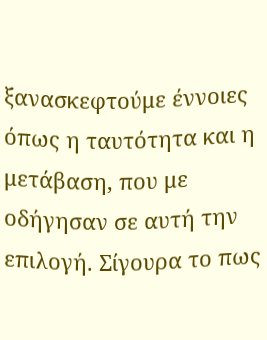ξανασκεφτούμε έννοιες όπως η ταυτότητα και η μετάβαση, που με οδήγησαν σε αυτή την επιλογή. Σίγουρα το πως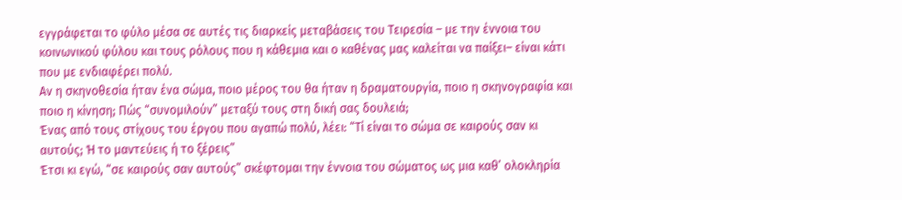εγγράφεται το φύλο μέσα σε αυτές τις διαρκείς μεταβάσεις του Τειρεσία – με την έννοια του κοινωνικού φύλου και τους ρόλους που η κάθεμια και ο καθένας μας καλείται να παίξει– είναι κάτι που με ενδιαφέρει πολύ.
Αν η σκηνοθεσία ήταν ένα σώμα, ποιο μέρος του θα ήταν η δραματουργία, ποιο η σκηνογραφία και ποιο η κίνηση; Πώς “συνομιλούν” μεταξύ τους στη δική σας δουλειά;
Ένας από τους στίχους του έργου που αγαπώ πολύ, λέει: “Τί είναι το σώμα σε καιρούς σαν κι αυτούς; Ή το μαντεύεις ή το ξέρεις”
Έτσι κι εγώ, “σε καιρούς σαν αυτούς” σκέφτομαι την έννοια του σώματος ως μια καθ’ ολοκληρία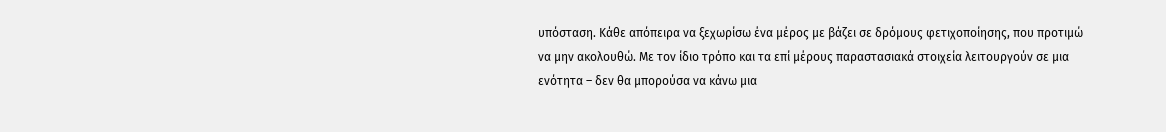υπόσταση. Κάθε απόπειρα να ξεχωρίσω ένα μέρος με βάζει σε δρόμους φετιχοποίησης, που προτιμώ να μην ακολουθώ. Με τον ίδιο τρόπο και τα επί μέρους παραστασιακά στοιχεία λειτουργούν σε μια ενότητα – δεν θα μπορούσα να κάνω μια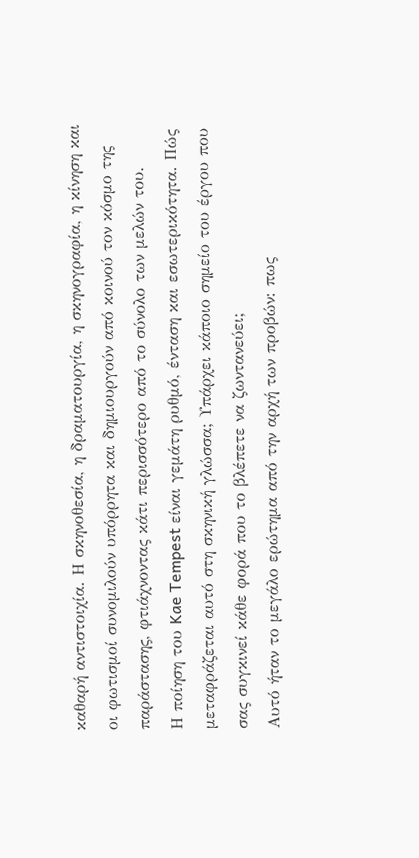καθαρή αντιστοιχία. Η σκηνοθεσία, η δραματουργία, η σκηνογραφία, η κίνηση και οι φωτισμοί συνομιλούν υπόρρητα και δημιουργούν από κοινού τον κόσμο της παράστασης, φτιάχνοντας κάτι περισσότερο από το σύνολο των μελών του.
Η ποίηση του Kae Tempest είναι γεμάτη ρυθμό, ένταση και εσωτερικότητα. Πώς μεταφράζεται αυτό στη σκηνική γλώσσα; Υπάρχει κάποιο σημείο του έργου που σας συγκινεί κάθε φορά που το βλέπετε να ζωντανεύει;
Αυτό ήταν το μεγάλο ερώτημα από την αρχή των προβών: πως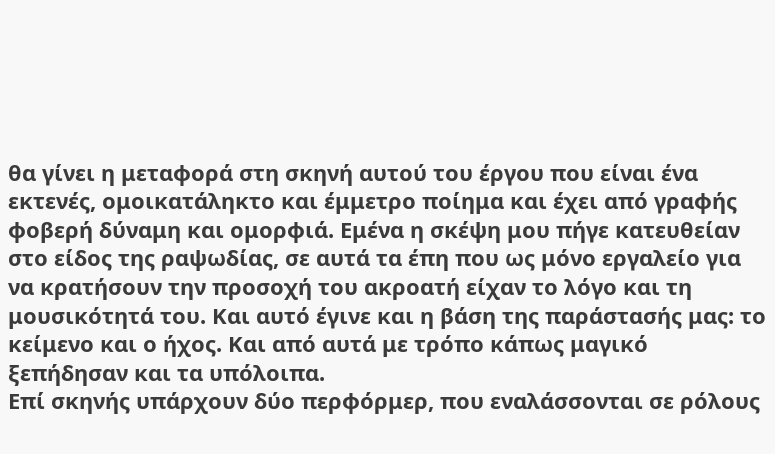θα γίνει η μεταφορά στη σκηνή αυτού του έργου που είναι ένα εκτενές, ομοικατάληκτο και έμμετρο ποίημα και έχει από γραφής φοβερή δύναμη και ομορφιά. Εμένα η σκέψη μου πήγε κατευθείαν στο είδος της ραψωδίας, σε αυτά τα έπη που ως μόνο εργαλείο για να κρατήσουν την προσοχή του ακροατή είχαν το λόγο και τη μουσικότητά του. Και αυτό έγινε και η βάση της παράστασής μας: το κείμενο και ο ήχος. Και από αυτά με τρόπο κάπως μαγικό ξεπήδησαν και τα υπόλοιπα.
Επί σκηνής υπάρχουν δύο περφόρμερ, που εναλάσσονται σε ρόλους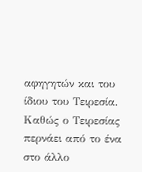αφηγητών και του ίδιου του Τειρεσία. Καθώς ο Τειρεσίας περνάει από το ένα στο άλλο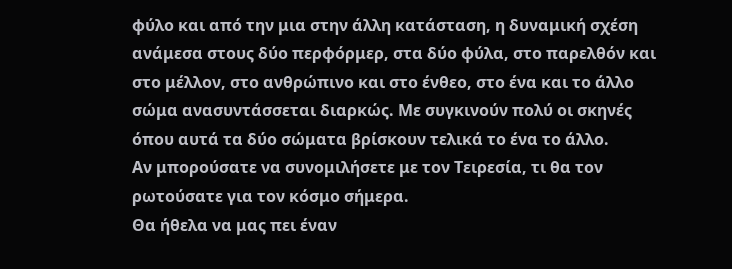φύλο και από την μια στην άλλη κατάσταση, η δυναμική σχέση ανάμεσα στους δύο περφόρμερ, στα δύο φύλα, στο παρελθόν και στο μέλλον, στο ανθρώπινο και στο ένθεο, στο ένα και το άλλο σώμα ανασυντάσσεται διαρκώς. Με συγκινούν πολύ οι σκηνές όπου αυτά τα δύο σώματα βρίσκουν τελικά το ένα το άλλο.
Αν μπορούσατε να συνομιλήσετε με τον Τειρεσία, τι θα τον ρωτούσατε για τον κόσμο σήμερα.
Θα ήθελα να μας πει έναν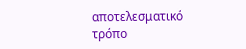αποτελεσματικό τρόπο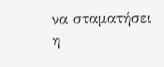να σταματήσει η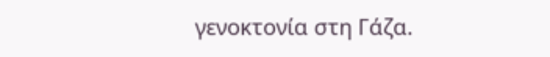γενοκτονία στη Γάζα.